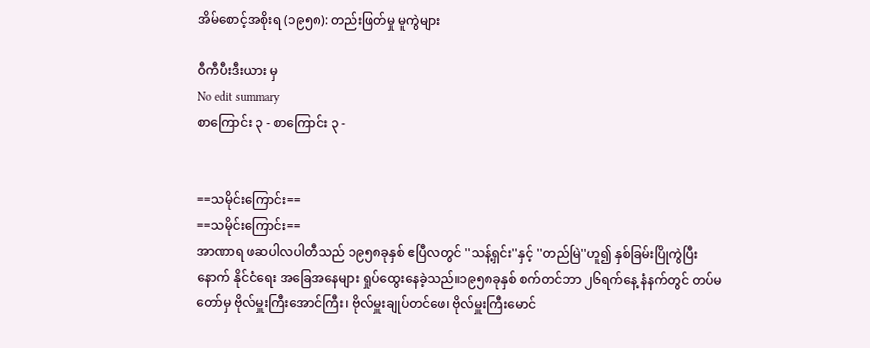အိမ်စောင့်အစိုးရ (၁၉၅၈): တည်းဖြတ်မှု မူကွဲများ

ဝီကီပီးဒီးယား မှ
No edit summary
စာကြောင်း ၃ - စာကြောင်း ၃ -


==သမိုင်းကြောင်း==
==သမိုင်းကြောင်း==
အာဏာရ ဖဆပါလပါတီသည် ၁၉၅၈ခုနှစ် ဧပြီလတွင် ''သန့်ရှင်း''နှင့် ''တည်မြဲ''ဟူ၍ နှစ်ခြမ်းပြိုကွဲပြီးနောက် နိုင်ငံရေး အခြေအနေများ ရှုပ်ထွေးနေခဲ့သည်။၁၉၅၈ခုနှစ် စက်တင်ဘာ ၂၆ရက်နေ့ နံနက်တွင် တပ်မတော်မှ ဗိုလ်မှူးကြီးအောင်ကြီး၊ ဗိုလ်မှူးချုပ်တင်ဖေ၊ ဗိုလ်မှူးကြီးမောင်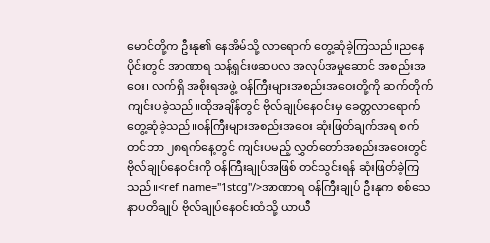မောင်တို့က ဦးနု၏ နေအိမ်သို့ လာရောက် တွေ့ဆုံခဲ့ကြသည်။ညနေပိုင်းတွင် အာဏာရ သန့်ရှင်းဖဆပလ အလုပ်အမှုဆောင် အစည်းအဝေး၊ လက်ရှိ အစိုးရအဖွဲ့ ဝန်ကြီးများအစည်းအဝေးတို့ကို ဆက်တိုက် ကျင်းပခဲ့သည်။ထိုအချိန်တွင် ဗိုလ်ချုပ်နေဝင်းမှ ခေတ္တလာရောက်တွေ့ဆုံခဲ့သည်။ဝန်ကြီးများအစည်းအဝေး ဆုံးဖြတ်ချက်အရ စက်တင်ဘာ ၂၈ရက်နေ့တွင် ကျင်းပမည့် လွှတ်တော်အစည်းအဝေးတွင် ဗိုလ်ချုပ်နေဝင်းကို ဝန်ကြီးချုပ်အဖြစ် တင်သွင်းရန် ဆုံးဖြတ်ခဲ့ကြသည်။<ref name="1stcg"/>အာဏာရ ဝန်ကြီးချုပ် ဦးနုက စစ်သေနာပတိချုပ် ဗိုလ်ချုပ်နေဝင်းထံသို့ ယာယီ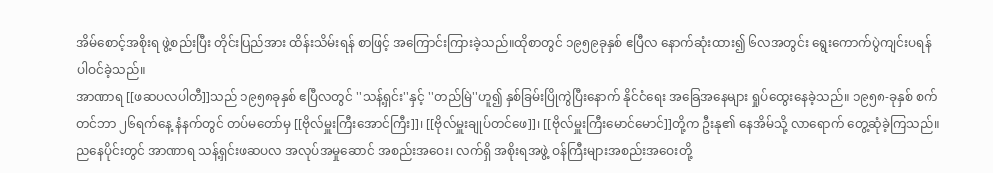အိမ်စောင့်အစိုးရ ဖွဲ့စည်းပြီး တိုင်းပြည်အား ထိန်းသိမ်းရန် စာဖြင့် အကြောင်းကြားခဲ့သည်။ထိုစာတွင် ၁၉၅၉ခုနှစ် ဧပြီလ နောက်ဆုံးထား၍ ၆လအတွင်း ရွေးကောက်ပွဲကျင်းပရန် ပါဝင်ခဲ့သည်။
အာဏာရ [[ဖဆပလပါတီ]]သည် ၁၉၅၈ခုနှစ် ဧပြီလတွင် ''သန့်ရှင်း''နှင့် ''တည်မြဲ''ဟူ၍ နှစ်ခြမ်းပြိုကွဲပြီးနောက် နိုင်ငံရေး အခြေအနေများ ရှုပ်ထွေးနေခဲ့သည်။ ၁၉၅၈-ခုနှစ် စက်တင်ဘာ ၂၆ရက်နေ့ နံနက်တွင် တပ်မတော်မှ [[ဗိုလ်မှူးကြီးအောင်ကြီး]]၊ [[ဗိုလ်မှူးချုပ်တင်ဖေ]]၊ [[ဗိုလ်မှူးကြီးမောင်မောင်]]တို့က ဦးနု၏ နေအိမ်သို့ လာရောက် တွေ့ဆုံခဲ့ကြသည်။ ညနေပိုင်းတွင် အာဏာရ သန့်ရှင်းဖဆပလ အလုပ်အမှုဆောင် အစည်းအဝေး၊ လက်ရှိ အစိုးရအဖွဲ့ ဝန်ကြီးများအစည်းအဝေးတို့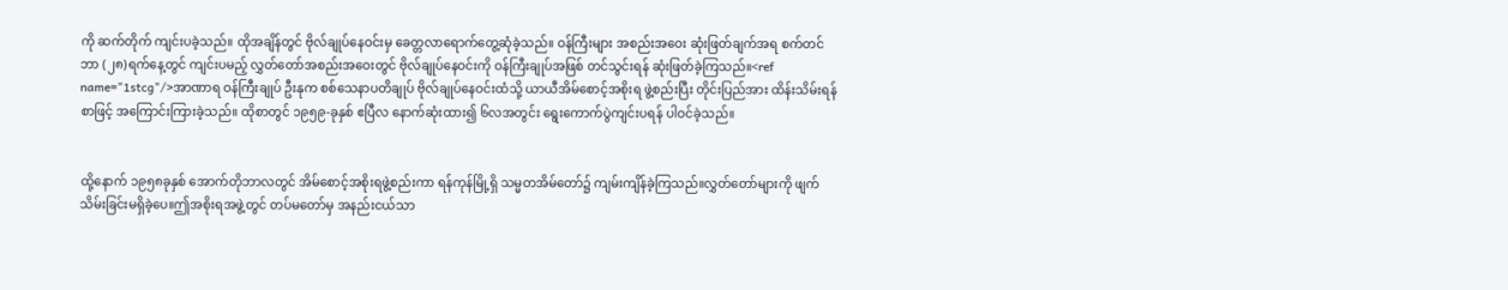ကို ဆက်တိုက် ကျင်းပခဲ့သည်။ ထိုအချိန်တွင် ဗိုလ်ချုပ်နေဝင်းမှ ခေတ္တလာရောက်တွေ့ဆုံခဲ့သည်။ ဝန်ကြီးများ အစည်းအဝေး ဆုံးဖြတ်ချက်အရ စက်တင်ဘာ (၂၈)ရက်နေ့တွင် ကျင်းပမည့် လွှတ်တော်အစည်းအဝေးတွင် ဗိုလ်ချုပ်နေဝင်းကို ဝန်ကြီးချုပ်အဖြစ် တင်သွင်းရန် ဆုံးဖြတ်ခဲ့ကြသည်။<ref name="1stcg"/>အာဏာရ ဝန်ကြီးချုပ် ဦးနုက စစ်သေနာပတိချုပ် ဗိုလ်ချုပ်နေဝင်းထံသို့ ယာယီအိမ်စောင့်အစိုးရ ဖွဲ့စည်းပြီး တိုင်းပြည်အား ထိန်းသိမ်းရန် စာဖြင့် အကြောင်းကြားခဲ့သည်။ ထိုစာတွင် ၁၉၅၉-ခုနှစ် ဧပြီလ နောက်ဆုံးထား၍ ၆လအတွင်း ရွေးကောက်ပွဲကျင်းပရန် ပါဝင်ခဲ့သည်။


ထို့နောက် ၁၉၅၈ခုနှစ် အောက်တိုဘာလတွင် အိမ်စောင့်အစိုးရဖွဲ့စည်းကာ ရန်ကုန်မြို့ရှိ သမ္မတအိမ်တော်၌ ကျမ်းကျိန်ခဲ့ကြသည်။လွှတ်တော်များကို ဖျက်သိမ်းခြင်းမရှိခဲ့ပေ။ဤအစိုးရအဖွဲ့တွင် တပ်မတော်မှ အနည်းငယ်သာ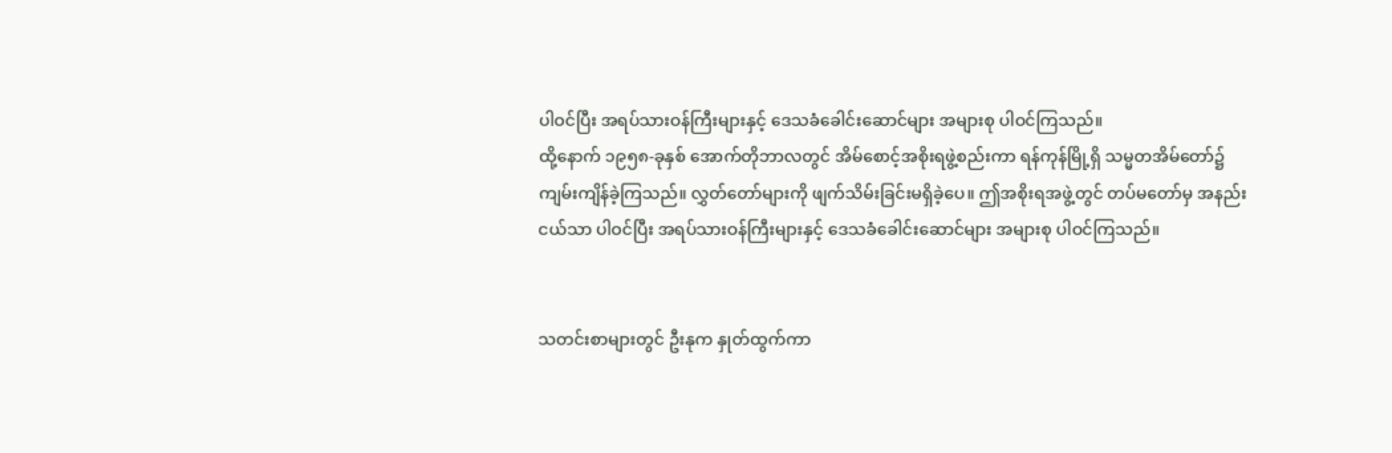ပါဝင်ပြီး အရပ်သားဝန်ကြီးများနှင့် ဒေသခံခေါင်းဆောင်များ အများစု ပါဝင်ကြသည်။
ထို့နောက် ၁၉၅၈-ခုနှစ် အောက်တိုဘာလတွင် အိမ်စောင့်အစိုးရဖွဲ့စည်းကာ ရန်ကုန်မြို့ရှိ သမ္မတအိမ်တော်၌ ကျမ်းကျိန်ခဲ့ကြသည်။ လွှတ်တော်များကို ဖျက်သိမ်းခြင်းမရှိခဲ့ပေ။ ဤအစိုးရအဖွဲ့တွင် တပ်မတော်မှ အနည်းငယ်သာ ပါဝင်ပြီး အရပ်သားဝန်ကြီးများနှင့် ဒေသခံခေါင်းဆောင်များ အများစု ပါဝင်ကြသည်။


သတင်းစာများတွင် ဦးနုက နှုတ်ထွက်ကာ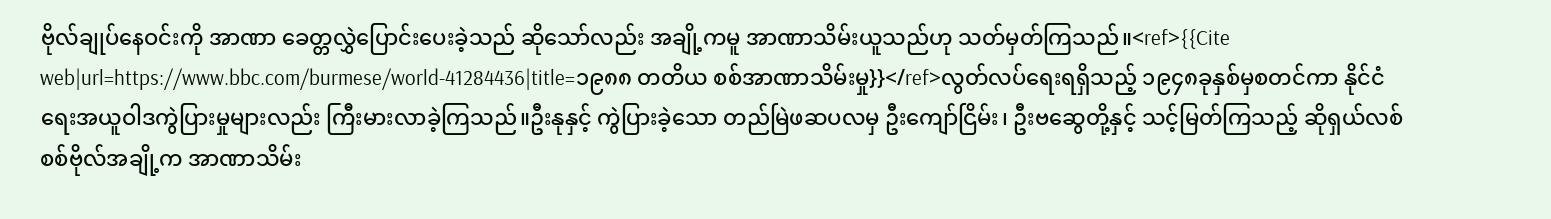ဗိုလ်ချုပ်နေဝင်းကို အာဏာ ခေတ္တလွှဲပြောင်းပေးခဲ့သည် ဆိုသော်လည်း အချို့ကမူ အာဏာသိမ်းယူသည်ဟု သတ်မှတ်ကြသည်။<ref>{{Cite web|url=https://www.bbc.com/burmese/world-41284436|title=၁၉၈၈ တတိယ စစ်အာဏာသိမ်းမှု}}</ref>လွတ်လပ်ရေးရရှိသည့် ၁၉၄၈ခုနှစ်မှစတင်ကာ နိုင်ငံရေးအယူဝါဒကွဲပြားမှုများလည်း ကြီးမားလာခဲ့ကြသည်။ဦးနုနှင့် ကွဲပြားခဲ့သော တည်မြဲဖဆပလမှ ဦးကျော်ငြိမ်း၊ ဦးဗဆွေတို့နှင့် သင့်မြတ်ကြသည့် ဆိုရှယ်လစ် စစ်ဗိုလ်အချို့က အာဏာသိမ်း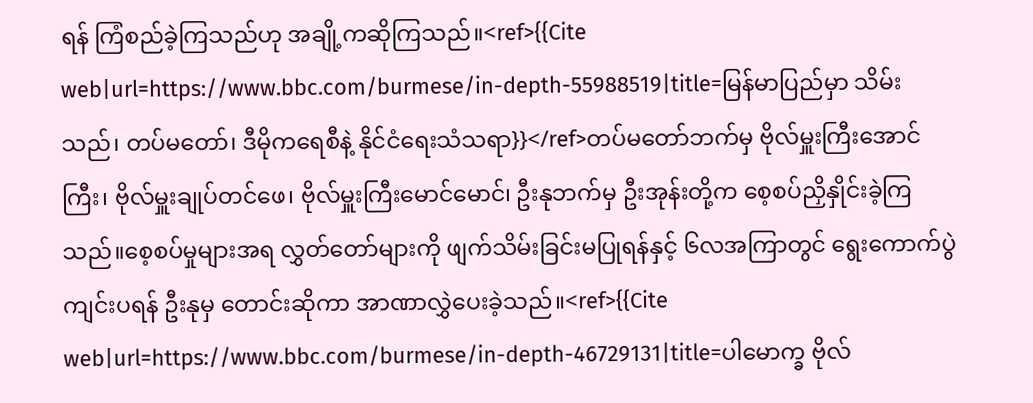ရန် ကြံစည်ခဲ့ကြသည်ဟု အချို့ကဆိုကြသည်။<ref>{{Cite web|url=https://www.bbc.com/burmese/in-depth-55988519|title=မြန်မာပြည်မှာ သိမ်းသည်၊ တပ်မတော်၊ ဒီမိုကရေစီနဲ့ နိုင်ငံရေးသံသရာ}}</ref>တပ်မတော်ဘက်မှ ဗိုလ်မှူးကြီးအောင်ကြီး၊ ဗိုလ်မှူးချုပ်တင်ဖေ၊ ဗိုလ်မှူးကြီးမောင်မောင်၊ ဦးနုဘက်မှ ဦးအုန်းတို့က စေ့စပ်ညှိနှိုင်းခဲ့ကြသည်။စေ့စပ်မှုများအရ လွှတ်တော်များကို ဖျက်သိမ်းခြင်းမပြုရန်နှင့် ၆လအကြာတွင် ရွေးကောက်ပွဲကျင်းပရန် ဦးနုမှ တောင်းဆိုကာ အာဏာလွှဲပေးခဲ့သည်။<ref>{{Cite web|url=https://www.bbc.com/burmese/in-depth-46729131|title=ပါမောက္ခ ဗိုလ်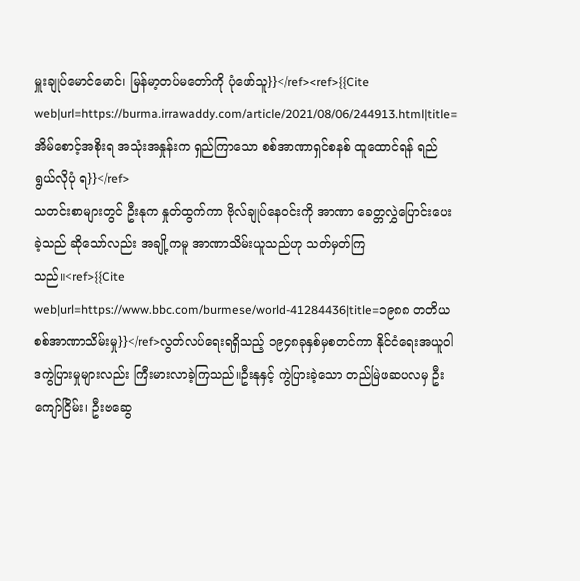မှူးချုပ်မောင်မောင်၊ မြန်မာ့တပ်မတော်ကို ပုံဖော်သူ}}</ref><ref>{{Cite web|url=https://burma.irrawaddy.com/article/2021/08/06/244913.html|title=အိမ်စောင့်အစိုးရ အသုံးအနှုန်းက ရှည်ကြာသော စစ်အာဏာရှင်စနစ် ထူထောင်ရန် ရည်ရွယ်လိုပုံ ရ}}</ref>
သတင်းစာများတွင် ဦးနုက နှုတ်ထွက်ကာ ဗိုလ်ချုပ်နေဝင်းကို အာဏာ ခေတ္တလွှဲပြောင်းပေးခဲ့သည် ဆိုသော်လည်း အချို့ကမူ အာဏာသိမ်းယူသည်ဟု သတ်မှတ်ကြသည်။<ref>{{Cite web|url=https://www.bbc.com/burmese/world-41284436|title=၁၉၈၈ တတိယ စစ်အာဏာသိမ်းမှု}}</ref>လွတ်လပ်ရေးရရှိသည့် ၁၉၄၈ခုနှစ်မှစတင်ကာ နိုင်ငံရေးအယူဝါဒကွဲပြားမှုများလည်း ကြီးမားလာခဲ့ကြသည်။ဦးနုနှင့် ကွဲပြားခဲ့သော တည်မြဲဖဆပလမှ ဦးကျော်ငြိမ်း၊ ဦးဗဆွေ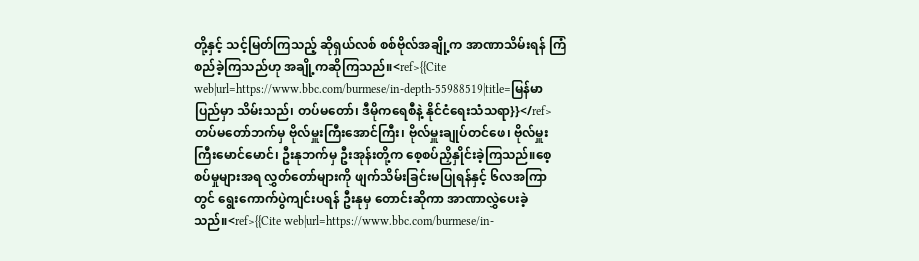တို့နှင့် သင့်မြတ်ကြသည့် ဆိုရှယ်လစ် စစ်ဗိုလ်အချို့က အာဏာသိမ်းရန် ကြံစည်ခဲ့ကြသည်ဟု အချို့ကဆိုကြသည်။<ref>{{Cite web|url=https://www.bbc.com/burmese/in-depth-55988519|title=မြန်မာပြည်မှာ သိမ်းသည်၊ တပ်မတော်၊ ဒီမိုကရေစီနဲ့ နိုင်ငံရေးသံသရာ}}</ref>တပ်မတော်ဘက်မှ ဗိုလ်မှူးကြီးအောင်ကြီး၊ ဗိုလ်မှူးချုပ်တင်ဖေ၊ ဗိုလ်မှူးကြီးမောင်မောင်၊ ဦးနုဘက်မှ ဦးအုန်းတို့က စေ့စပ်ညှိနှိုင်းခဲ့ကြသည်။စေ့စပ်မှုများအရ လွှတ်တော်များကို ဖျက်သိမ်းခြင်းမပြုရန်နှင့် ၆လအကြာတွင် ရွေးကောက်ပွဲကျင်းပရန် ဦးနုမှ တောင်းဆိုကာ အာဏာလွှဲပေးခဲ့သည်။<ref>{{Cite web|url=https://www.bbc.com/burmese/in-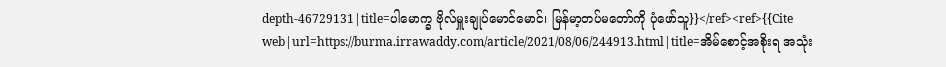depth-46729131|title=ပါမောက္ခ ဗိုလ်မှူးချုပ်မောင်မောင်၊ မြန်မာ့တပ်မတော်ကို ပုံဖော်သူ}}</ref><ref>{{Cite web|url=https://burma.irrawaddy.com/article/2021/08/06/244913.html|title=အိမ်စောင့်အစိုးရ အသုံး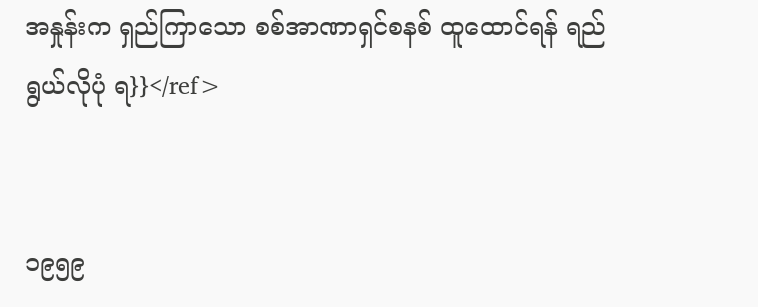အနှုန်းက ရှည်ကြာသော စစ်အာဏာရှင်စနစ် ထူထောင်ရန် ရည်ရွယ်လိုပုံ ရ}}</ref>


၁၉၅၉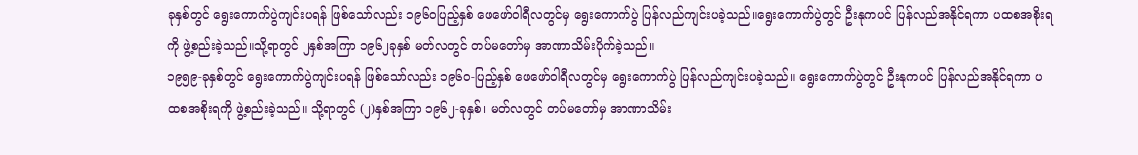ခုနှစ်တွင် ရွေးကောက်ပွဲကျင်းပရန် ဖြစ်သော်လည်း ၁၉၆၀ပြည့်နှစ် ဖေဖော်ဝါရီလတွင်မှ ရွေးကောက်ပွဲ ပြန်လည်ကျင်းပခဲ့သည်။ရွေးကောက်ပွဲတွင် ဦးနုကပင် ပြန်လည်အနိုင်ရကာ ပထစအစိုးရကို ဖွဲ့စည်းခဲ့သည်။သို့ရာတွင် ၂နှစ်အကြာ ၁၉၆၂ခုနှစ် မတ်လတွင် တပ်မတော်မှ အာဏာသိမ်းပိုက်ခဲ့သည်။
၁၉၅၉-ခုနှစ်တွင် ရွေးကောက်ပွဲကျင်းပရန် ဖြစ်သော်လည်း ၁၉၆၀-ပြည့်နှစ် ဖေဖော်ဝါရီလတွင်မှ ရွေးကောက်ပွဲ ပြန်လည်ကျင်းပခဲ့သည်။ ရွေးကောက်ပွဲတွင် ဦးနုကပင် ပြန်လည်အနိုင်ရကာ ပထစအစိုးရကို ဖွဲ့စည်းခဲ့သည်။ သို့ရာတွင် (၂)နှစ်အကြာ ၁၉၆၂-ခုနှစ်၊ မတ်လတွင် တပ်မတော်မှ အာဏာသိမ်း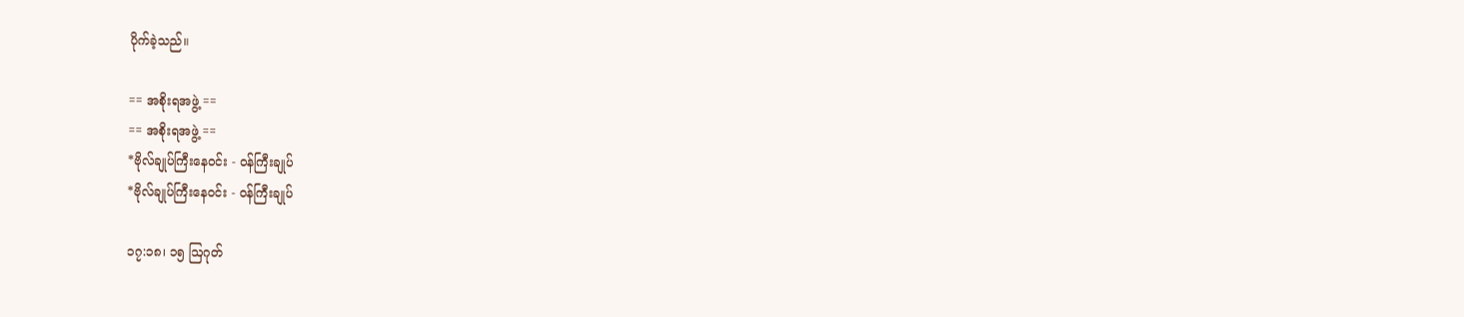ပိုက်ခဲ့သည်။

== အစိုးရအဖွဲ့ ==
== အစိုးရအဖွဲ့ ==
*ဗိုလ်ချုပ်ကြီးနေဝင်း - ဝန်ကြီးချုပ်
*ဗိုလ်ချုပ်ကြီးနေဝင်း - ဝန်ကြီးချုပ်

၁၇:၁၈၊ ၁၅ ဩဂုတ်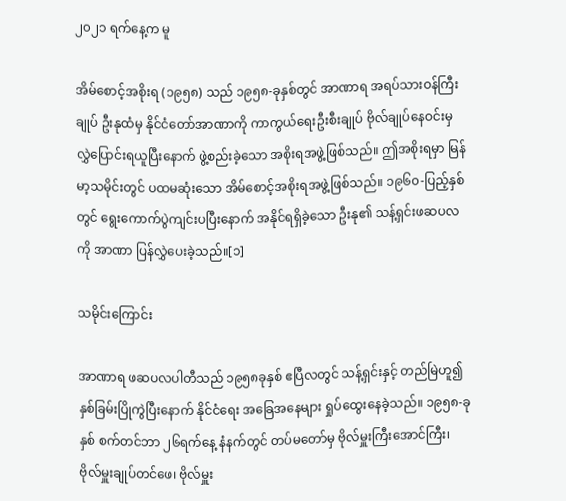၂၀၂၁ ရက်နေ့က မူ

အိမ်စောင့်အစိုးရ (၁၉၅၈) သည် ၁၉၅၈-ခုနှစ်တွင် အာဏာရ အရပ်သားဝန်ကြီးချုပ် ဦးနုထံမှ နိုင်ငံတော်အာဏာကို ကာကွယ်ရေးဦးစီးချုပ် ဗိုလ်ချုပ်နေဝင်းမှ လွှဲပြောင်းရယူပြီးနောက် ဖွဲ့စည်းခဲ့သော အစိုးရအဖွဲ့ဖြစ်သည်။ ဤအစိုးရမှာ မြန်မာ့သမိုင်းတွင် ပထမဆုံးသော အိမ်စောင့်အစိုးရအဖွဲ့ဖြစ်သည်။ ၁၉၆၀-ပြည့်နှစ်တွင် ရွေးကောက်ပွဲကျင်းပပြီးနောက် အနိုင်ရရှိခဲ့သော ဦးနု၏ သန့်ရှင်းဖဆပလကို အာဏာ ပြန်လွှဲပေးခဲ့သည်။[၁]

သမိုင်းကြောင်း

အာဏာရ ဖဆပလပါတီသည် ၁၉၅၈ခုနှစ် ဧပြီလတွင် သန့်ရှင်းနှင့် တည်မြဲဟူ၍ နှစ်ခြမ်းပြိုကွဲပြီးနောက် နိုင်ငံရေး အခြေအနေများ ရှုပ်ထွေးနေခဲ့သည်။ ၁၉၅၈-ခုနှစ် စက်တင်ဘာ ၂၆ရက်နေ့ နံနက်တွင် တပ်မတော်မှ ဗိုလ်မှူးကြီးအောင်ကြီး၊ ဗိုလ်မှူးချုပ်တင်ဖေ၊ ဗိုလ်မှူး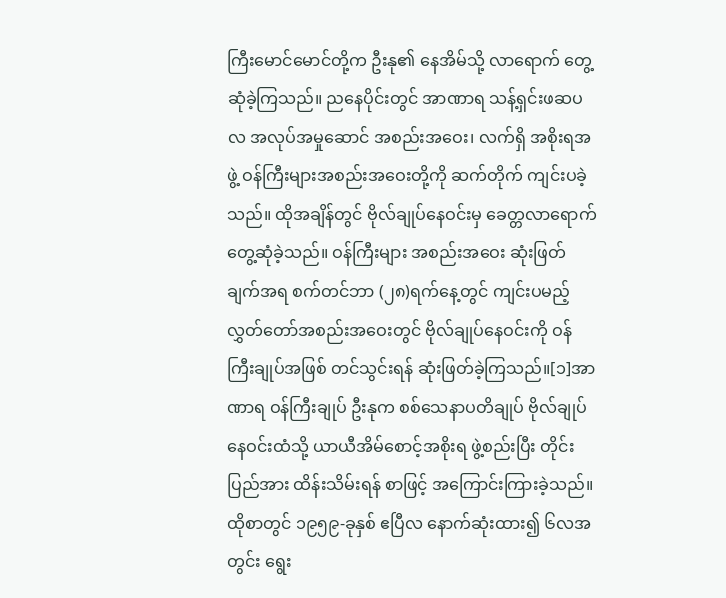ကြီးမောင်မောင်တို့က ဦးနု၏ နေအိမ်သို့ လာရောက် တွေ့ဆုံခဲ့ကြသည်။ ညနေပိုင်းတွင် အာဏာရ သန့်ရှင်းဖဆပလ အလုပ်အမှုဆောင် အစည်းအဝေး၊ လက်ရှိ အစိုးရအဖွဲ့ ဝန်ကြီးများအစည်းအဝေးတို့ကို ဆက်တိုက် ကျင်းပခဲ့သည်။ ထိုအချိန်တွင် ဗိုလ်ချုပ်နေဝင်းမှ ခေတ္တလာရောက်တွေ့ဆုံခဲ့သည်။ ဝန်ကြီးများ အစည်းအဝေး ဆုံးဖြတ်ချက်အရ စက်တင်ဘာ (၂၈)ရက်နေ့တွင် ကျင်းပမည့် လွှတ်တော်အစည်းအဝေးတွင် ဗိုလ်ချုပ်နေဝင်းကို ဝန်ကြီးချုပ်အဖြစ် တင်သွင်းရန် ဆုံးဖြတ်ခဲ့ကြသည်။[၁]အာဏာရ ဝန်ကြီးချုပ် ဦးနုက စစ်သေနာပတိချုပ် ဗိုလ်ချုပ်နေဝင်းထံသို့ ယာယီအိမ်စောင့်အစိုးရ ဖွဲ့စည်းပြီး တိုင်းပြည်အား ထိန်းသိမ်းရန် စာဖြင့် အကြောင်းကြားခဲ့သည်။ ထိုစာတွင် ၁၉၅၉-ခုနှစ် ဧပြီလ နောက်ဆုံးထား၍ ၆လအတွင်း ရွေး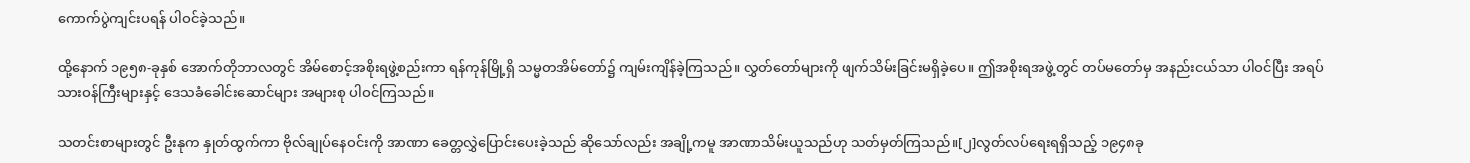ကောက်ပွဲကျင်းပရန် ပါဝင်ခဲ့သည်။

ထို့နောက် ၁၉၅၈-ခုနှစ် အောက်တိုဘာလတွင် အိမ်စောင့်အစိုးရဖွဲ့စည်းကာ ရန်ကုန်မြို့ရှိ သမ္မတအိမ်တော်၌ ကျမ်းကျိန်ခဲ့ကြသည်။ လွှတ်တော်များကို ဖျက်သိမ်းခြင်းမရှိခဲ့ပေ။ ဤအစိုးရအဖွဲ့တွင် တပ်မတော်မှ အနည်းငယ်သာ ပါဝင်ပြီး အရပ်သားဝန်ကြီးများနှင့် ဒေသခံခေါင်းဆောင်များ အများစု ပါဝင်ကြသည်။

သတင်းစာများတွင် ဦးနုက နှုတ်ထွက်ကာ ဗိုလ်ချုပ်နေဝင်းကို အာဏာ ခေတ္တလွှဲပြောင်းပေးခဲ့သည် ဆိုသော်လည်း အချို့ကမူ အာဏာသိမ်းယူသည်ဟု သတ်မှတ်ကြသည်။[၂]လွတ်လပ်ရေးရရှိသည့် ၁၉၄၈ခု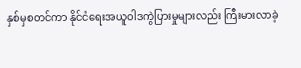နှစ်မှစတင်ကာ နိုင်ငံရေးအယူဝါဒကွဲပြားမှုများလည်း ကြီးမားလာခဲ့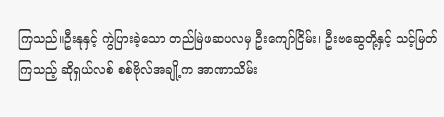ကြသည်။ဦးနုနှင့် ကွဲပြားခဲ့သော တည်မြဲဖဆပလမှ ဦးကျော်ငြိမ်း၊ ဦးဗဆွေတို့နှင့် သင့်မြတ်ကြသည့် ဆိုရှယ်လစ် စစ်ဗိုလ်အချို့က အာဏာသိမ်း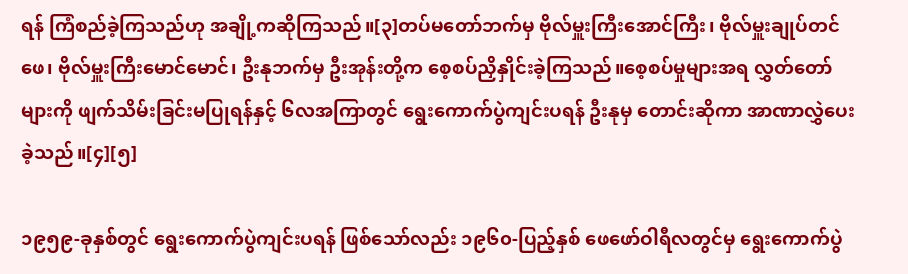ရန် ကြံစည်ခဲ့ကြသည်ဟု အချို့ကဆိုကြသည်။[၃]တပ်မတော်ဘက်မှ ဗိုလ်မှူးကြီးအောင်ကြီး၊ ဗိုလ်မှူးချုပ်တင်ဖေ၊ ဗိုလ်မှူးကြီးမောင်မောင်၊ ဦးနုဘက်မှ ဦးအုန်းတို့က စေ့စပ်ညှိနှိုင်းခဲ့ကြသည်။စေ့စပ်မှုများအရ လွှတ်တော်များကို ဖျက်သိမ်းခြင်းမပြုရန်နှင့် ၆လအကြာတွင် ရွေးကောက်ပွဲကျင်းပရန် ဦးနုမှ တောင်းဆိုကာ အာဏာလွှဲပေးခဲ့သည်။[၄][၅]

၁၉၅၉-ခုနှစ်တွင် ရွေးကောက်ပွဲကျင်းပရန် ဖြစ်သော်လည်း ၁၉၆၀-ပြည့်နှစ် ဖေဖော်ဝါရီလတွင်မှ ရွေးကောက်ပွဲ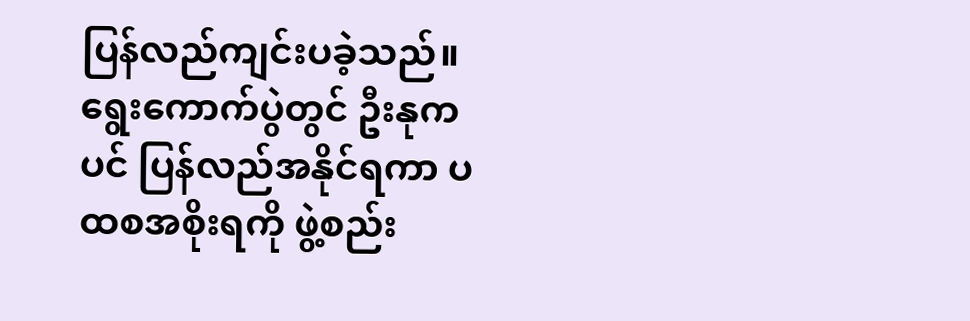ပြန်လည်ကျင်းပခဲ့သည်။ ရွေးကောက်ပွဲတွင် ဦးနုကပင် ပြန်လည်အနိုင်ရကာ ပထစအစိုးရကို ဖွဲ့စည်း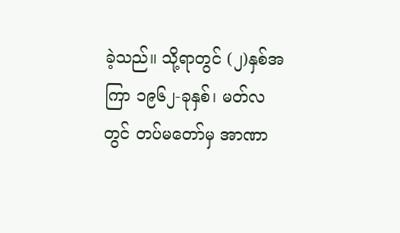ခဲ့သည်။ သို့ရာတွင် (၂)နှစ်အကြာ ၁၉၆၂-ခုနှစ်၊ မတ်လတွင် တပ်မတော်မှ အာဏာ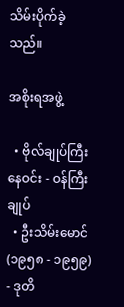သိမ်းပိုက်ခဲ့သည်။

အစိုးရအဖွဲ့

  • ဗိုလ်ချုပ်ကြီးနေဝင်း - ဝန်ကြီးချုပ်
  • ဦးသိမ်းမောင် (၁၉၅၈ - ၁၉၅၉) - ဒုတိ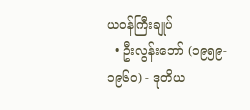ယဝန်ကြီးချုပ်
  • ဦးလွန်းဘော် (၁၉၅၉- ၁၉၆၀) - ဒုတိယ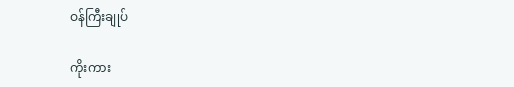ဝန်ကြီးချုပ်

ကိုးကား